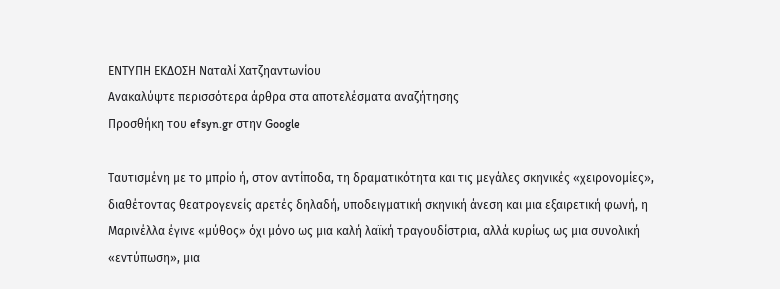ΕΝΤΥΠΗ ΕΚΔΟΣΗ Ναταλί Χατζηαντωνίου
Ανακαλύψτε περισσότερα άρθρα στα αποτελέσματα αναζήτησης
Προσθήκη του efsyn.gr στην Google

Ταυτισμένη με το μπρίο ή, στον αντίποδα, τη δραματικότητα και τις μεγάλες σκηνικές «χειρονομίες», διαθέτοντας θεατρογενείς αρετές δηλαδή, υποδειγματική σκηνική άνεση και μια εξαιρετική φωνή, η Μαρινέλλα έγινε «μύθος» όχι μόνο ως μια καλή λαϊκή τραγουδίστρια, αλλά κυρίως ως μια συνολική «εντύπωση», μια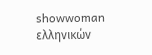showwoman ελληνικών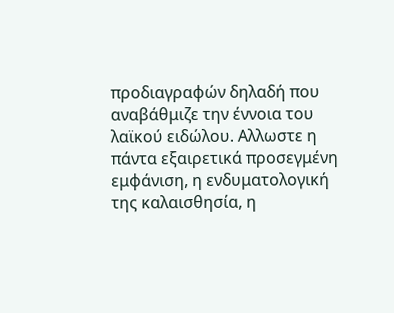προδιαγραφών δηλαδή που αναβάθμιζε την έννοια του λαϊκού ειδώλου. Αλλωστε η πάντα εξαιρετικά προσεγμένη εμφάνιση, η ενδυματολογική της καλαισθησία, η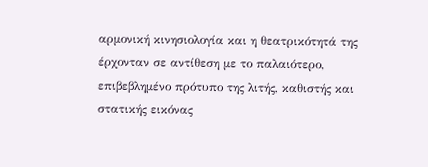αρμονική κινησιολογία και η θεατρικότητά της έρχονταν σε αντίθεση με το παλαιότερο, επιβεβλημένο πρότυπο της λιτής, καθιστής και στατικής εικόνας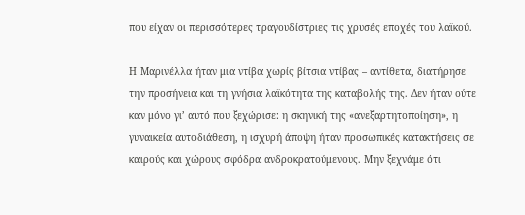που είχαν οι περισσότερες τραγουδίστριες τις χρυσές εποχές του λαϊκού.

Η Μαρινέλλα ήταν μια ντίβα χωρίς βίτσια ντίβας – αντίθετα, διατήρησε την προσήνεια και τη γνήσια λαϊκότητα της καταβολής της. Δεν ήταν ούτε καν μόνο γι’ αυτό που ξεχώρισε: η σκηνική της «ανεξαρτητοποίηση», η γυναικεία αυτοδιάθεση, η ισχυρή άποψη ήταν προσωπικές κατακτήσεις σε καιρούς και χώρους σφόδρα ανδροκρατούμενους. Μην ξεχνάμε ότι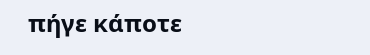πήγε κάποτε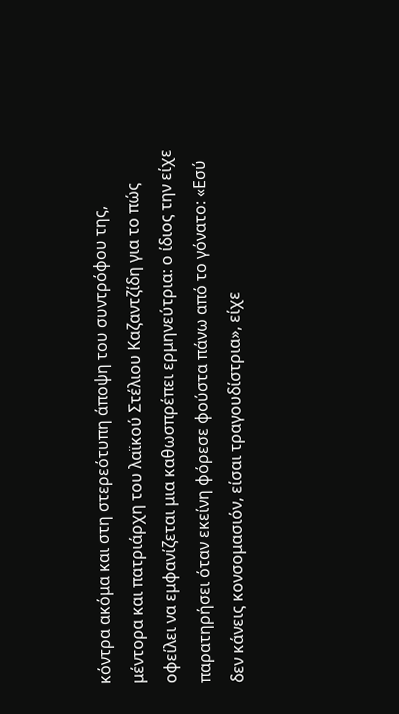κόντρα ακόμα και στη στερεότυπη άποψη του συντρόφου της, μέντορα και πατριάρχη του λαϊκού Στέλιου Καζαντζίδη για το πώς οφείλει να εμφανίζεται μια καθωσπρέπει ερμηνεύτρια: ο ίδιος την είχε παρατηρήσει όταν εκείνη φόρεσε φούστα πάνω από το γόνατο: «Εσύ δεν κάνεις κονσομασιόν, είσαι τραγουδίστρια», είχε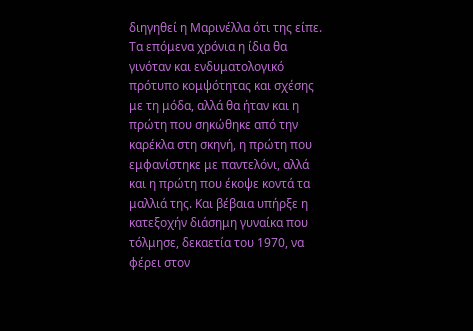διηγηθεί η Μαρινέλλα ότι της είπε. Τα επόμενα χρόνια η ίδια θα γινόταν και ενδυματολογικό πρότυπο κομψότητας και σχέσης με τη μόδα, αλλά θα ήταν και η πρώτη που σηκώθηκε από την καρέκλα στη σκηνή, η πρώτη που εμφανίστηκε με παντελόνι, αλλά και η πρώτη που έκοψε κοντά τα μαλλιά της. Και βέβαια υπήρξε η κατεξοχήν διάσημη γυναίκα που τόλμησε, δεκαετία του 1970, να φέρει στον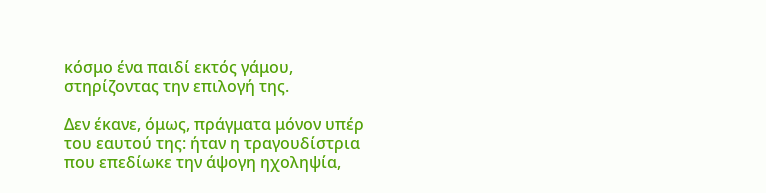κόσμο ένα παιδί εκτός γάμου, στηρίζοντας την επιλογή της.

Δεν έκανε, όμως, πράγματα μόνον υπέρ του εαυτού της: ήταν η τραγουδίστρια που επεδίωκε την άψογη ηχοληψία,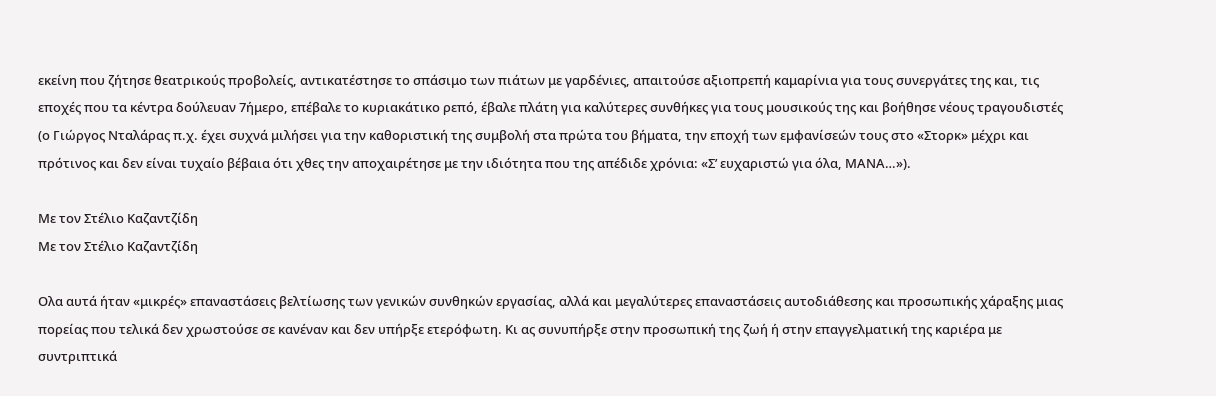εκείνη που ζήτησε θεατρικούς προβολείς, αντικατέστησε το σπάσιμο των πιάτων με γαρδένιες, απαιτούσε αξιοπρεπή καμαρίνια για τους συνεργάτες της και, τις εποχές που τα κέντρα δούλευαν 7ήμερο, επέβαλε το κυριακάτικο ρεπό, έβαλε πλάτη για καλύτερες συνθήκες για τους μουσικούς της και βοήθησε νέους τραγουδιστές (ο Γιώργος Νταλάρας π.χ. έχει συχνά μιλήσει για την καθοριστική της συμβολή στα πρώτα του βήματα, την εποχή των εμφανίσεών τους στο «Στορκ» μέχρι και πρότινος και δεν είναι τυχαίο βέβαια ότι χθες την αποχαιρέτησε με την ιδιότητα που της απέδιδε χρόνια: «Σ’ ευχαριστώ για όλα, ΜΑΝΑ…»).

Με τον Στέλιο Καζαντζίδη
Με τον Στέλιο Καζαντζίδη

Ολα αυτά ήταν «μικρές» επαναστάσεις βελτίωσης των γενικών συνθηκών εργασίας, αλλά και μεγαλύτερες επαναστάσεις αυτοδιάθεσης και προσωπικής χάραξης μιας πορείας που τελικά δεν χρωστούσε σε κανέναν και δεν υπήρξε ετερόφωτη. Κι ας συνυπήρξε στην προσωπική της ζωή ή στην επαγγελματική της καριέρα με συντριπτικά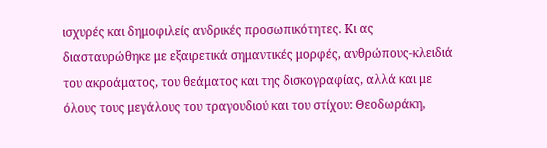ισχυρές και δημοφιλείς ανδρικές προσωπικότητες. Κι ας διασταυρώθηκε με εξαιρετικά σημαντικές μορφές, ανθρώπους-κλειδιά του ακροάματος, του θεάματος και της δισκογραφίας, αλλά και με όλους τους μεγάλους του τραγουδιού και του στίχου: Θεοδωράκη,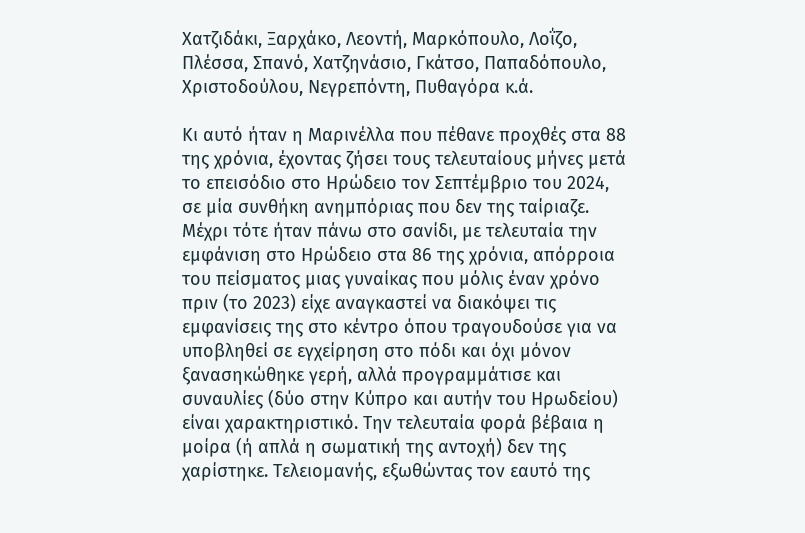Χατζιδάκι, Ξαρχάκο, Λεοντή, Μαρκόπουλο, Λοΐζο, Πλέσσα, Σπανό, Χατζηνάσιο, Γκάτσο, Παπαδόπουλο, Χριστοδούλου, Νεγρεπόντη, Πυθαγόρα κ.ά.

Κι αυτό ήταν η Μαρινέλλα που πέθανε προχθές στα 88 της χρόνια, έχοντας ζήσει τους τελευταίους μήνες μετά το επεισόδιο στο Ηρώδειο τον Σεπτέμβριο του 2024, σε μία συνθήκη ανημπόριας που δεν της ταίριαζε. Μέχρι τότε ήταν πάνω στο σανίδι, με τελευταία την εμφάνιση στο Ηρώδειο στα 86 της χρόνια, απόρροια του πείσματος μιας γυναίκας που μόλις έναν χρόνο πριν (το 2023) είχε αναγκαστεί να διακόψει τις εμφανίσεις της στο κέντρο όπου τραγουδούσε για να υποβληθεί σε εγχείρηση στο πόδι και όχι μόνον ξανασηκώθηκε γερή, αλλά προγραμμάτισε και συναυλίες (δύο στην Κύπρο και αυτήν του Ηρωδείου) είναι χαρακτηριστικό. Την τελευταία φορά βέβαια η μοίρα (ή απλά η σωματική της αντοχή) δεν της χαρίστηκε. Τελειομανής, εξωθώντας τον εαυτό της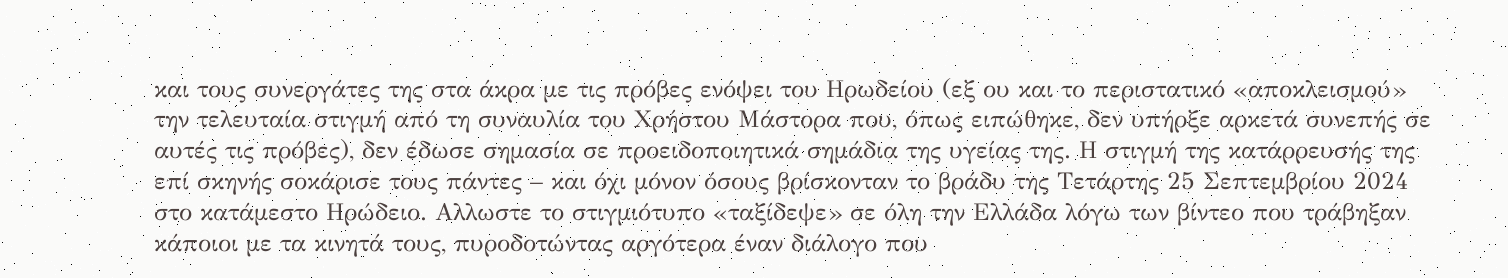και τους συνεργάτες της στα άκρα με τις πρόβες ενόψει του Ηρωδείου (εξ ου και το περιστατικό «αποκλεισμού» την τελευταία στιγμή από τη συναυλία του Χρήστου Μάστορα που, όπως ειπώθηκε, δεν υπήρξε αρκετά συνεπής σε αυτές τις πρόβες), δεν έδωσε σημασία σε προειδοποιητικά σημάδια της υγείας της. Η στιγμή της κατάρρευσής της επί σκηνής σοκάρισε τους πάντες – και όχι μόνον όσους βρίσκονταν το βράδυ της Τετάρτης 25 Σεπτεμβρίου 2024 στο κατάμεστο Ηρώδειο. Αλλωστε το στιγμιότυπο «ταξίδεψε» σε όλη την Ελλάδα λόγω των βίντεο που τράβηξαν κάποιοι με τα κινητά τους, πυροδοτώντας αργότερα έναν διάλογο που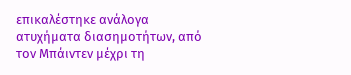επικαλέστηκε ανάλογα ατυχήματα διασημοτήτων, από τον Μπάιντεν μέχρι τη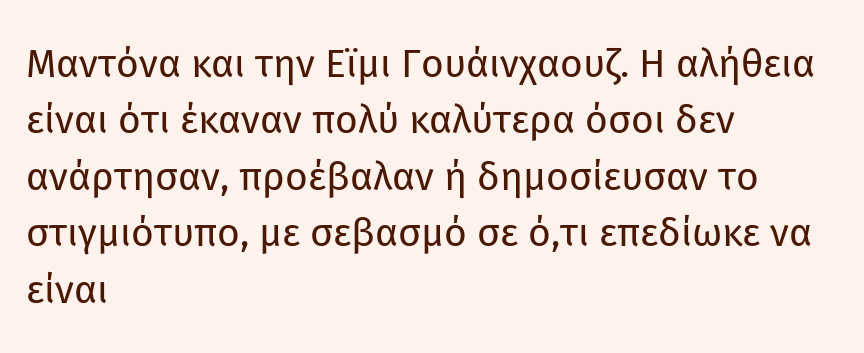Μαντόνα και την Εϊμι Γουάινχαουζ. Η αλήθεια είναι ότι έκαναν πολύ καλύτερα όσοι δεν ανάρτησαν, προέβαλαν ή δημοσίευσαν το στιγμιότυπο, με σεβασμό σε ό,τι επεδίωκε να είναι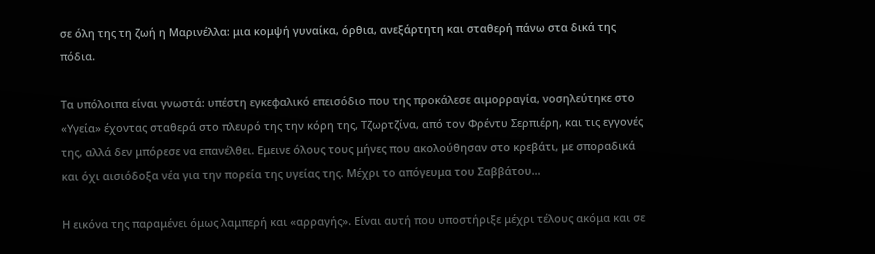σε όλη της τη ζωή η Μαρινέλλα: μια κομψή γυναίκα, όρθια, ανεξάρτητη και σταθερή πάνω στα δικά της πόδια.

Τα υπόλοιπα είναι γνωστά: υπέστη εγκεφαλικό επεισόδιο που της προκάλεσε αιμορραγία, νοσηλεύτηκε στο «Υγεία» έχοντας σταθερά στο πλευρό της την κόρη της, Τζωρτζίνα, από τον Φρέντυ Σερπιέρη, και τις εγγονές της, αλλά δεν μπόρεσε να επανέλθει. Εμεινε όλους τους μήνες που ακολούθησαν στο κρεβάτι, με σποραδικά και όχι αισιόδοξα νέα για την πορεία της υγείας της. Μέχρι το απόγευμα του Σαββάτου…

Η εικόνα της παραμένει όμως λαμπερή και «αρραγής». Είναι αυτή που υποστήριξε μέχρι τέλους ακόμα και σε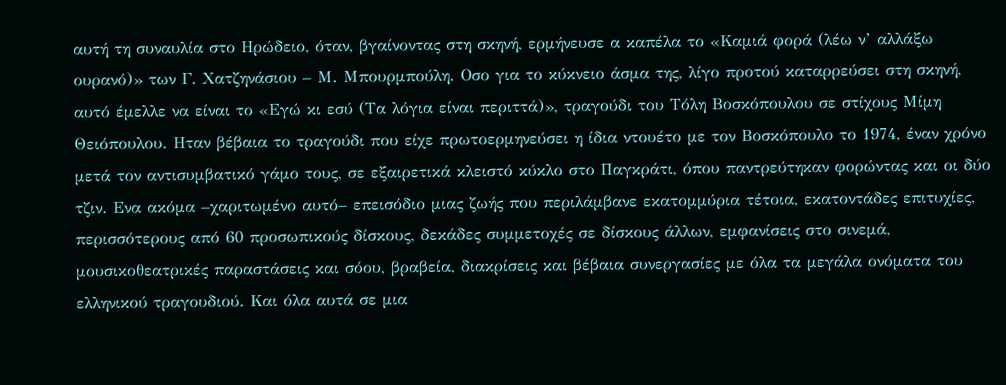αυτή τη συναυλία στο Ηρώδειο, όταν, βγαίνοντας στη σκηνή, ερμήνευσε α καπέλα το «Καμιά φορά (λέω ν’ αλλάξω ουρανό)» των Γ. Χατζηνάσιου – Μ. Μπουρμπούλη. Οσο για το κύκνειο άσμα της, λίγο προτού καταρρεύσει στη σκηνή, αυτό έμελλε να είναι το «Εγώ κι εσύ (Τα λόγια είναι περιττά)», τραγούδι του Τόλη Βοσκόπουλου σε στίχους Μίμη Θειόπουλου. Ηταν βέβαια το τραγούδι που είχε πρωτοερμηνεύσει η ίδια ντουέτο με τον Βοσκόπουλο το 1974, έναν χρόνο μετά τον αντισυμβατικό γάμο τους, σε εξαιρετικά κλειστό κύκλο στο Παγκράτι, όπου παντρεύτηκαν φορώντας και οι δύο τζιν. Ενα ακόμα –χαριτωμένο αυτό– επεισόδιο μιας ζωής που περιλάμβανε εκατομμύρια τέτοια, εκατοντάδες επιτυχίες, περισσότερους από 60 προσωπικούς δίσκους, δεκάδες συμμετοχές σε δίσκους άλλων, εμφανίσεις στο σινεμά, μουσικοθεατρικές παραστάσεις και σόου, βραβεία, διακρίσεις και βέβαια συνεργασίες με όλα τα μεγάλα ονόματα του ελληνικού τραγουδιού. Και όλα αυτά σε μια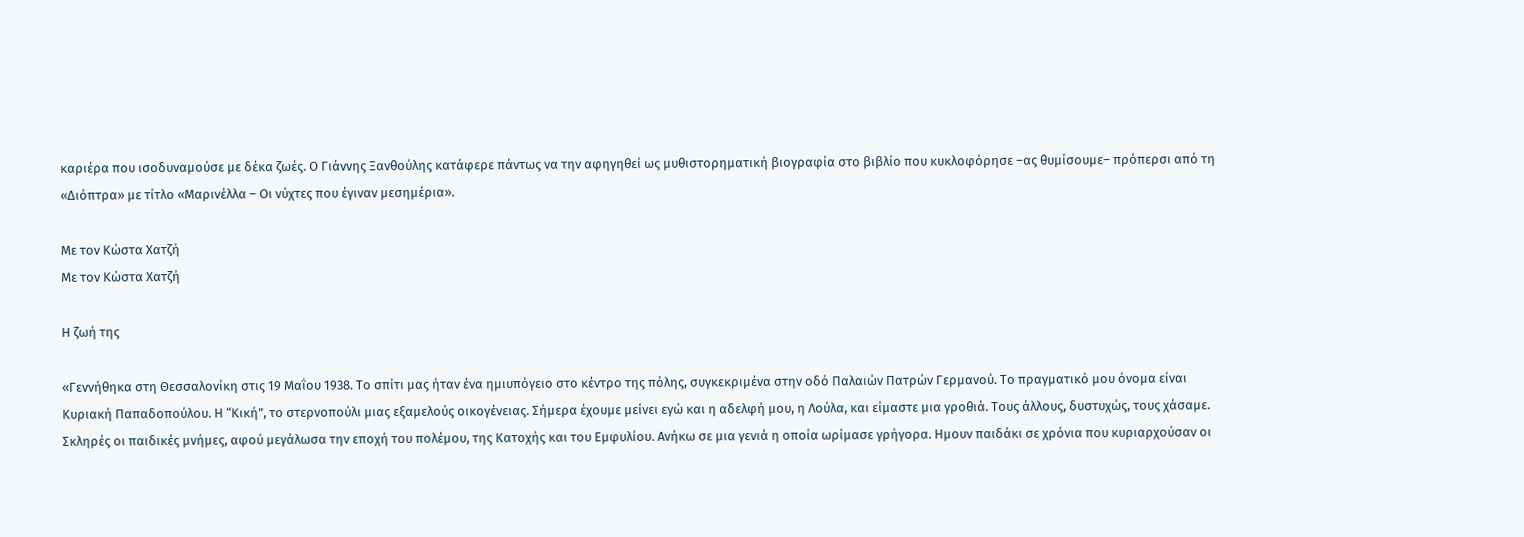καριέρα που ισοδυναμούσε με δέκα ζωές. Ο Γιάννης Ξανθούλης κατάφερε πάντως να την αφηγηθεί ως μυθιστορηματική βιογραφία στο βιβλίο που κυκλοφόρησε –ας θυμίσουμε– πρόπερσι από τη «Διόπτρα» με τίτλο «Μαρινέλλα – Οι νύχτες που έγιναν μεσημέρια».

Με τον Κώστα Χατζή
Με τον Κώστα Χατζή

Η ζωή της

«Γεννήθηκα στη Θεσσαλονίκη στις 19 Μαΐου 1938. Το σπίτι μας ήταν ένα ημιυπόγειο στο κέντρο της πόλης, συγκεκριμένα στην οδό Παλαιών Πατρών Γερμανού. Το πραγματικό μου όνομα είναι Κυριακή Παπαδοπούλου. Η “Κική”, το στερνοπούλι μιας εξαμελούς οικογένειας. Σήμερα έχουμε μείνει εγώ και η αδελφή μου, η Λούλα, και είμαστε μια γροθιά. Τους άλλους, δυστυχώς, τους χάσαμε. Σκληρές οι παιδικές μνήμες, αφού μεγάλωσα την εποχή του πολέμου, της Κατοχής και του Εμφυλίου. Ανήκω σε μια γενιά η οποία ωρίμασε γρήγορα. Ημουν παιδάκι σε χρόνια που κυριαρχούσαν οι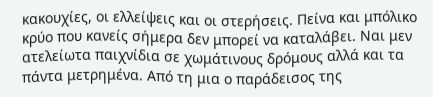κακουχίες, οι ελλείψεις και οι στερήσεις. Πείνα και μπόλικο κρύο που κανείς σήμερα δεν μπορεί να καταλάβει. Ναι μεν ατελείωτα παιχνίδια σε χωμάτινους δρόμους αλλά και τα πάντα μετρημένα. Από τη μια ο παράδεισος της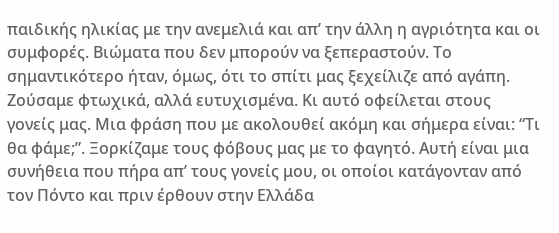παιδικής ηλικίας με την ανεμελιά και απ’ την άλλη η αγριότητα και οι συμφορές. Βιώματα που δεν μπορούν να ξεπεραστούν. Το σημαντικότερο ήταν, όμως, ότι το σπίτι μας ξεχείλιζε από αγάπη. Ζούσαμε φτωχικά, αλλά ευτυχισμένα. Κι αυτό οφείλεται στους γονείς μας. Μια φράση που με ακολουθεί ακόμη και σήμερα είναι: “Τι θα φάμε;”. Ξορκίζαμε τους φόβους μας με το φαγητό. Αυτή είναι μια συνήθεια που πήρα απ’ τους γονείς μου, οι οποίοι κατάγονταν από τον Πόντο και πριν έρθουν στην Ελλάδα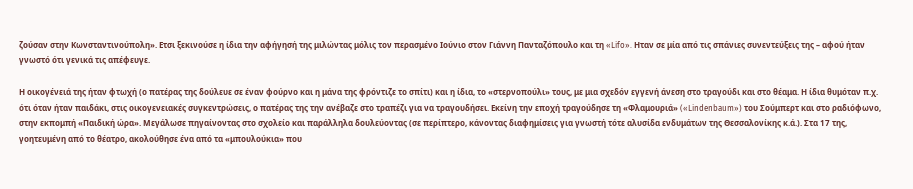ζούσαν στην Κωνσταντινούπολη». Ετσι ξεκινούσε η ίδια την αφήγησή της μιλώντας μόλις τον περασμένο Ιούνιο στον Γιάννη Πανταζόπουλο και τη «Lifo». Ηταν σε μία από τις σπάνιες συνεντεύξεις της – αφού ήταν γνωστό ότι γενικά τις απέφευγε.

Η οικογένειά της ήταν φτωχή (ο πατέρας της δούλευε σε έναν φούρνο και η μάνα της φρόντιζε το σπίτι) και η ίδια, το «στερνοπούλι» τους, με μια σχεδόν εγγενή άνεση στο τραγούδι και στο θέαμα. Η ίδια θυμόταν π.χ. ότι όταν ήταν παιδάκι, στις οικογενειακές συγκεντρώσεις, ο πατέρας της την ανέβαζε στο τραπέζι για να τραγουδήσει. Εκείνη την εποχή τραγούδησε τη «Φλαμουριά» («Lindenbaum») του Σούμπερτ και στο ραδιόφωνο, στην εκπομπή «Παιδική ώρα». Μεγάλωσε πηγαίνοντας στο σχολείο και παράλληλα δουλεύοντας (σε περίπτερο, κάνοντας διαφημίσεις για γνωστή τότε αλυσίδα ενδυμάτων της Θεσσαλονίκης κ.ά.). Στα 17 της, γοητευμένη από το θέατρο, ακολούθησε ένα από τα «μπουλούκια» που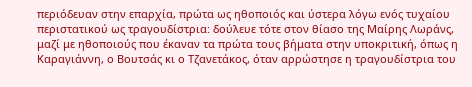περιόδευαν στην επαρχία, πρώτα ως ηθοποιός και ύστερα λόγω ενός τυχαίου περιστατικού ως τραγουδίστρια: δούλευε τότε στον θίασο της Μαίρης Λωράνς, μαζί με ηθοποιούς που έκαναν τα πρώτα τους βήματα στην υποκριτική, όπως η Καραγιάννη, ο Βουτσάς κι ο Τζανετάκος, όταν αρρώστησε η τραγουδίστρια του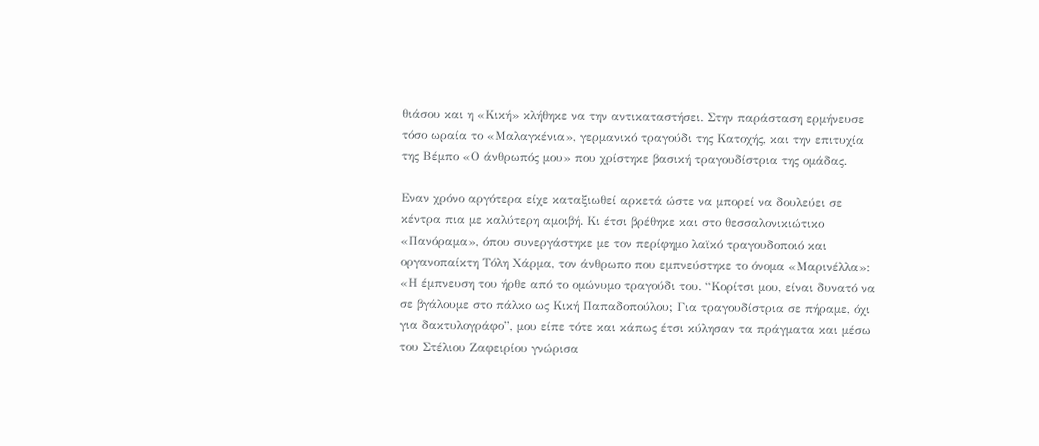θιάσου και η «Κική» κλήθηκε να την αντικαταστήσει. Στην παράσταση ερμήνευσε τόσο ωραία το «Μαλαγκένια», γερμανικό τραγούδι της Κατοχής, και την επιτυχία της Βέμπο «Ο άνθρωπός μου» που χρίστηκε βασική τραγουδίστρια της ομάδας.

Εναν χρόνο αργότερα είχε καταξιωθεί αρκετά ώστε να μπορεί να δουλεύει σε κέντρα πια με καλύτερη αμοιβή. Κι έτσι βρέθηκε και στο θεσσαλονικιώτικο «Πανόραμα», όπου συνεργάστηκε με τον περίφημο λαϊκό τραγουδοποιό και οργανοπαίκτη Τόλη Χάρμα, τον άνθρωπο που εμπνεύστηκε το όνομα «Μαρινέλλα»: «Η έμπνευση του ήρθε από το ομώνυμο τραγούδι του. “Κορίτσι μου, είναι δυνατό να σε βγάλουμε στο πάλκο ως Κική Παπαδοπούλου; Για τραγουδίστρια σε πήραμε, όχι για δακτυλογράφο”, μου είπε τότε και κάπως έτσι κύλησαν τα πράγματα και μέσω του Στέλιου Ζαφειρίου γνώρισα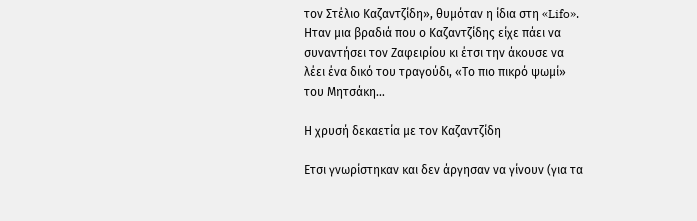τον Στέλιο Καζαντζίδη», θυμόταν η ίδια στη «Lifo». Ηταν μια βραδιά που ο Καζαντζίδης είχε πάει να συναντήσει τον Ζαφειρίου κι έτσι την άκουσε να λέει ένα δικό του τραγούδι, «Το πιο πικρό ψωμί» του Μητσάκη…

Η χρυσή δεκαετία με τον Καζαντζίδη

Ετσι γνωρίστηκαν και δεν άργησαν να γίνουν (για τα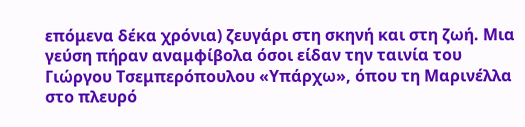επόμενα δέκα χρόνια) ζευγάρι στη σκηνή και στη ζωή. Μια γεύση πήραν αναμφίβολα όσοι είδαν την ταινία του Γιώργου Τσεμπερόπουλου «Υπάρχω», όπου τη Μαρινέλλα στο πλευρό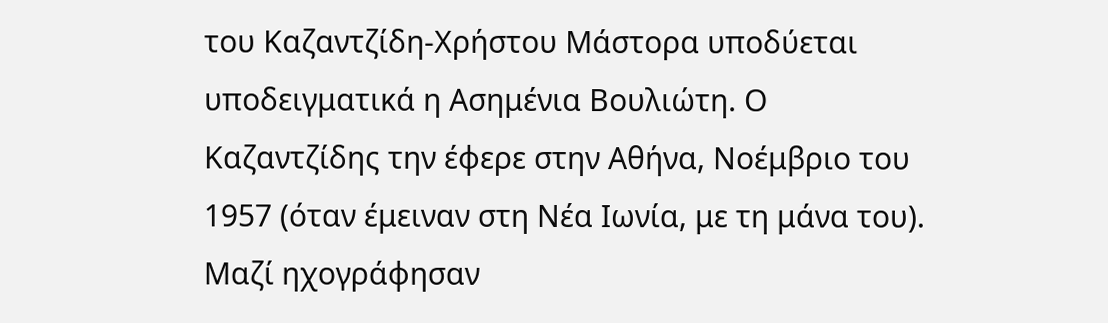του Καζαντζίδη-Χρήστου Μάστορα υποδύεται υποδειγματικά η Ασημένια Βουλιώτη. Ο Καζαντζίδης την έφερε στην Αθήνα, Νοέμβριο του 1957 (όταν έμειναν στη Νέα Ιωνία, με τη μάνα του). Μαζί ηχογράφησαν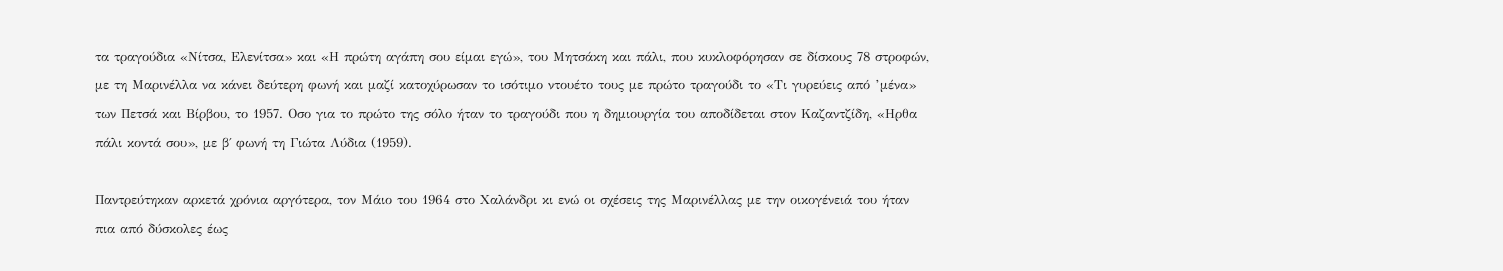τα τραγούδια «Νίτσα, Ελενίτσα» και «Η πρώτη αγάπη σου είμαι εγώ», του Μητσάκη και πάλι, που κυκλοφόρησαν σε δίσκους 78 στροφών, με τη Μαρινέλλα να κάνει δεύτερη φωνή και μαζί κατοχύρωσαν το ισότιμο ντουέτο τους με πρώτο τραγούδι το «Τι γυρεύεις από ’μένα» των Πετσά και Βίρβου, το 1957. Οσο για το πρώτο της σόλο ήταν το τραγούδι που η δημιουργία του αποδίδεται στον Καζαντζίδη, «Ηρθα πάλι κοντά σου», με β΄ φωνή τη Γιώτα Λύδια (1959).

Παντρεύτηκαν αρκετά χρόνια αργότερα, τον Μάιο του 1964 στο Χαλάνδρι κι ενώ οι σχέσεις της Μαρινέλλας με την οικογένειά του ήταν πια από δύσκολες έως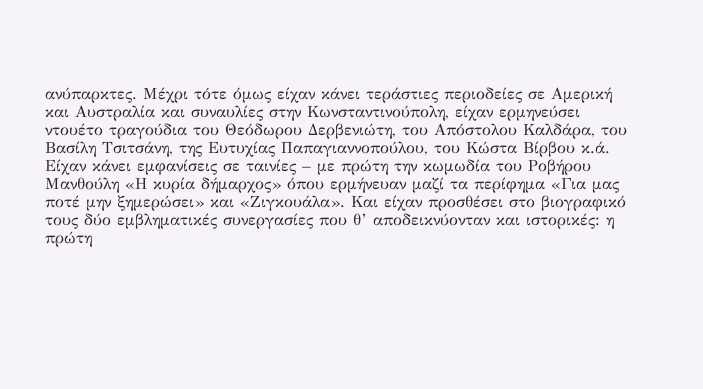ανύπαρκτες. Μέχρι τότε όμως είχαν κάνει τεράστιες περιοδείες σε Αμερική και Αυστραλία και συναυλίες στην Κωνσταντινούπολη, είχαν ερμηνεύσει ντουέτο τραγούδια του Θεόδωρου Δερβενιώτη, του Απόστολου Καλδάρα, του Βασίλη Τσιτσάνη, της Ευτυχίας Παπαγιαννοπούλου, του Κώστα Βίρβου κ.ά. Είχαν κάνει εμφανίσεις σε ταινίες – με πρώτη την κωμωδία του Ροβήρου Μανθούλη «Η κυρία δήμαρχος» όπου ερμήνευαν μαζί τα περίφημα «Για μας ποτέ μην ξημερώσει» και «Ζιγκουάλα». Και είχαν προσθέσει στο βιογραφικό τους δύο εμβληματικές συνεργασίες που θ’ αποδεικνύονταν και ιστορικές: η πρώτη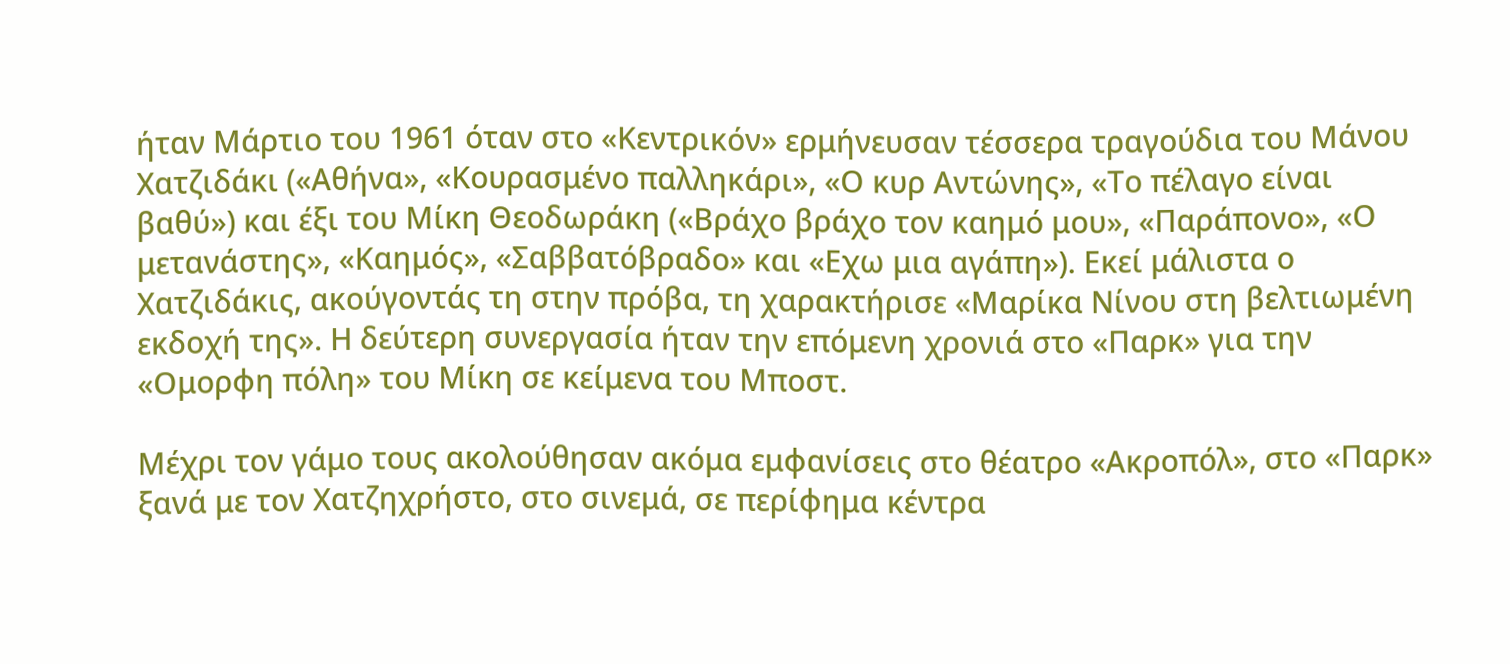ήταν Μάρτιο του 1961 όταν στο «Κεντρικόν» ερμήνευσαν τέσσερα τραγούδια του Μάνου Χατζιδάκι («Αθήνα», «Κουρασμένο παλληκάρι», «Ο κυρ Αντώνης», «Το πέλαγο είναι βαθύ») και έξι του Μίκη Θεοδωράκη («Βράχο βράχο τον καημό μου», «Παράπονο», «Ο μετανάστης», «Καημός», «Σαββατόβραδο» και «Εχω μια αγάπη»). Εκεί μάλιστα ο Χατζιδάκις, ακούγοντάς τη στην πρόβα, τη χαρακτήρισε «Μαρίκα Νίνου στη βελτιωμένη εκδοχή της». Η δεύτερη συνεργασία ήταν την επόμενη χρονιά στο «Παρκ» για την «Ομορφη πόλη» του Μίκη σε κείμενα του Μποστ.

Μέχρι τον γάμο τους ακολούθησαν ακόμα εμφανίσεις στο θέατρο «Ακροπόλ», στο «Παρκ» ξανά με τον Χατζηχρήστο, στο σινεμά, σε περίφημα κέντρα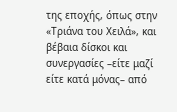της εποχής, όπως στην «Τριάνα του Χειλά», και βέβαια δίσκοι και συνεργασίες –είτε μαζί είτε κατά μόνας– από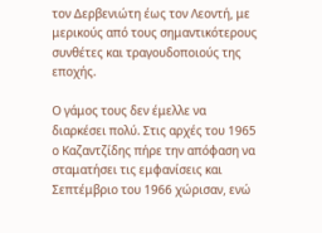τον Δερβενιώτη έως τον Λεοντή, με μερικούς από τους σημαντικότερους συνθέτες και τραγουδοποιούς της εποχής.

Ο γάμος τους δεν έμελλε να διαρκέσει πολύ. Στις αρχές του 1965 ο Καζαντζίδης πήρε την απόφαση να σταματήσει τις εμφανίσεις και Σεπτέμβριο του 1966 χώρισαν, ενώ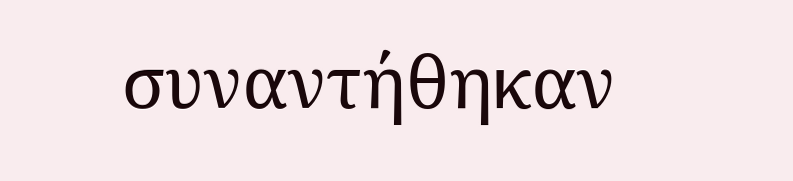συναντήθηκαν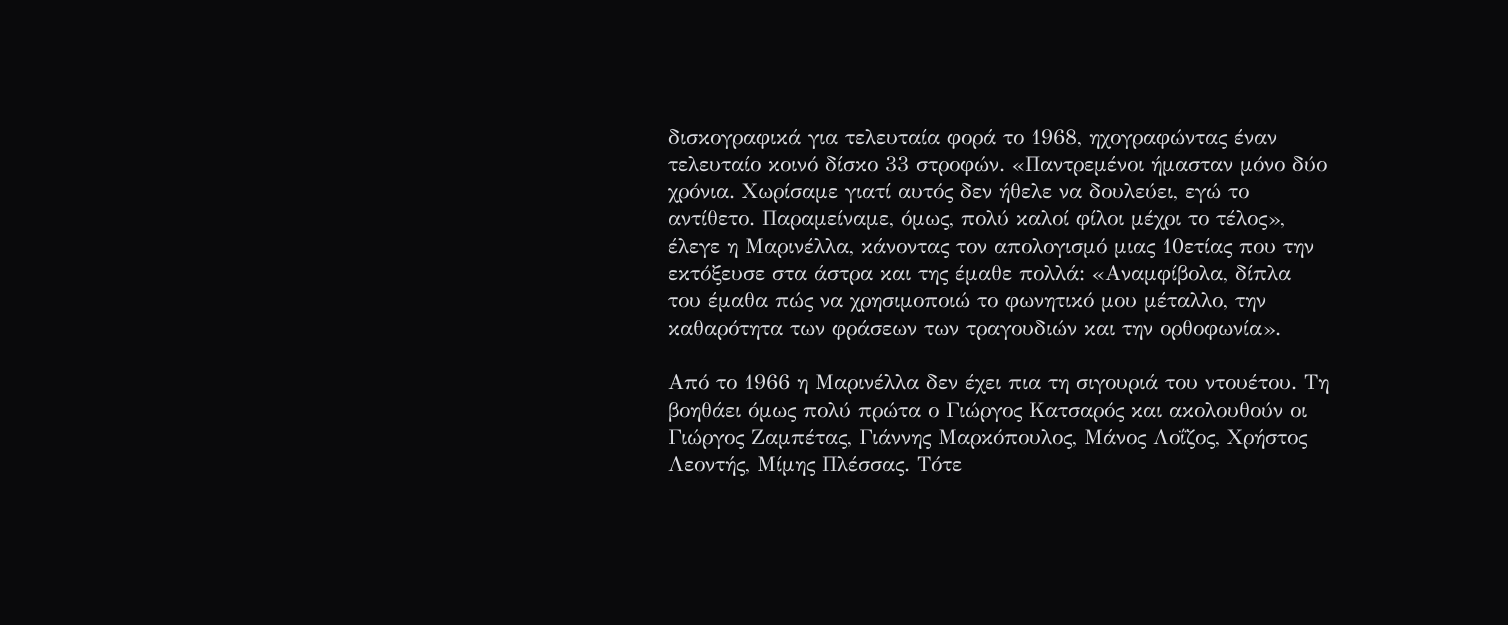δισκογραφικά για τελευταία φορά το 1968, ηχογραφώντας έναν τελευταίο κοινό δίσκο 33 στροφών. «Παντρεμένοι ήμασταν μόνο δύο χρόνια. Χωρίσαμε γιατί αυτός δεν ήθελε να δουλεύει, εγώ το αντίθετο. Παραμείναμε, όμως, πολύ καλοί φίλοι μέχρι το τέλος», έλεγε η Μαρινέλλα, κάνοντας τον απολογισμό μιας 10ετίας που την εκτόξευσε στα άστρα και της έμαθε πολλά: «Αναμφίβολα, δίπλα του έμαθα πώς να χρησιμοποιώ το φωνητικό μου μέταλλο, την καθαρότητα των φράσεων των τραγουδιών και την ορθοφωνία».

Από το 1966 η Μαρινέλλα δεν έχει πια τη σιγουριά του ντουέτου. Τη βοηθάει όμως πολύ πρώτα ο Γιώργος Κατσαρός και ακολουθούν οι Γιώργος Ζαμπέτας, Γιάννης Μαρκόπουλος, Μάνος Λοΐζος, Χρήστος Λεοντής, Μίμης Πλέσσας. Τότε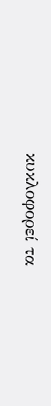κυκλοφορεί τα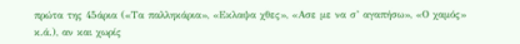πρώτα της 45άρια («Τα παλληκάρια», «Εκλαψα χθες», «Ασε με να σ’ αγαπήσω», «Ο χαμός» κ.ά.), αν και χωρίς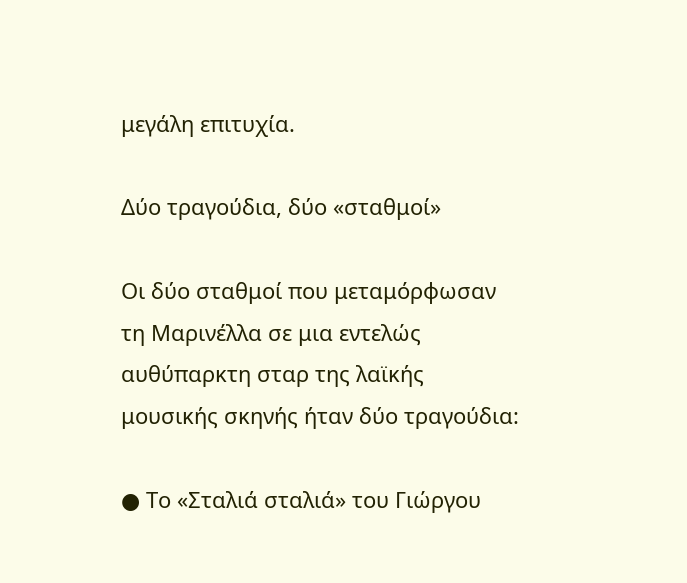μεγάλη επιτυχία.

Δύο τραγούδια, δύο «σταθμοί»

Οι δύο σταθμοί που μεταμόρφωσαν τη Μαρινέλλα σε μια εντελώς αυθύπαρκτη σταρ της λαϊκής μουσικής σκηνής ήταν δύο τραγούδια:

● Το «Σταλιά σταλιά» του Γιώργου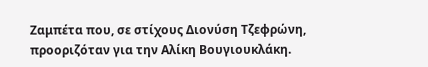Ζαμπέτα που, σε στίχους Διονύση Τζεφρώνη, προοριζόταν για την Αλίκη Βουγιουκλάκη.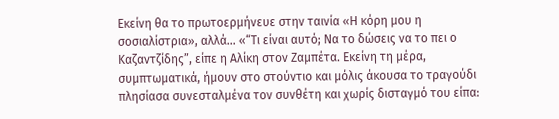Εκείνη θα το πρωτοερμήνευε στην ταινία «Η κόρη μου η σοσιαλίστρια», αλλά… «“Τι είναι αυτό; Να το δώσεις να το πει ο Καζαντζίδης”, είπε η Αλίκη στον Ζαμπέτα. Εκείνη τη μέρα, συμπτωματικά, ήμουν στο στούντιο και μόλις άκουσα το τραγούδι πλησίασα συνεσταλμένα τον συνθέτη και χωρίς δισταγμό του είπα: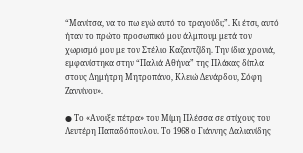“Μανίτσα, να το πω εγώ αυτό το τραγούδι;”. Κι έτσι, αυτό ήταν το πρώτο προσωπικό μου άλμπουμ μετά τον χωρισμό μου με τον Στέλιο Καζαντζίδη. Την ίδια χρονιά, εμφανίστηκα στην “Παλιά Αθήνα” της Πλάκας δίπλα στους Δημήτρη Μητροπάνο, Κλειώ Δενάρδου, Σόφη Ζαννίνου».

● Το «Ανοιξε πέτρα» του Μίμη Πλέσσα σε στίχους του Λευτέρη Παπαδόπουλου. Το 1968 ο Γιάννης Δαλιανίδης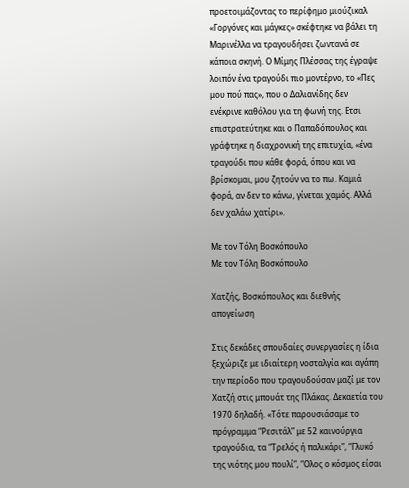προετοιμάζοντας το περίφημο μιούζικαλ «Γοργόνες και μάγκες» σκέφτηκε να βάλει τη Μαρινέλλα να τραγουδήσει ζωντανά σε κάποια σκηνή. Ο Μίμης Πλέσσας της έγραψε λοιπόν ένα τραγούδι πιο μοντέρνο, το «Πες μου πού πας», που ο Δαλιανίδης δεν ενέκρινε καθόλου για τη φωνή της. Ετσι επιστρατεύτηκε και ο Παπαδόπουλος και γράφτηκε η διαχρονική της επιτυχία, «ένα τραγούδι που κάθε φορά, όπου και να βρίσκομαι, μου ζητούν να το πω. Καμιά φορά, αν δεν το κάνω, γίνεται χαμός. Αλλά δεν χαλάω χατίρι».

Με τον Τόλη Βοσκόπουλο
Με τον Τόλη Βοσκόπουλο

Χατζής, Βοσκόπουλος και διεθνής απογείωση

Στις δεκάδες σπουδαίες συνεργασίες η ίδια ξεχώριζε με ιδιαίτερη νοσταλγία και αγάπη την περίοδο που τραγουδούσαν μαζί με τον Χατζή στις μπουάτ της Πλάκας. Δεκαετία του 1970 δηλαδή. «Τότε παρουσιάσαμε το πρόγραμμα “Ρεσιτάλ” με 52 καινούργια τραγούδια, τα “Τρελός ή παλικάρι”, “Γλυκό της νιότης μου πουλί”, “Ολος ο κόσμος είσαι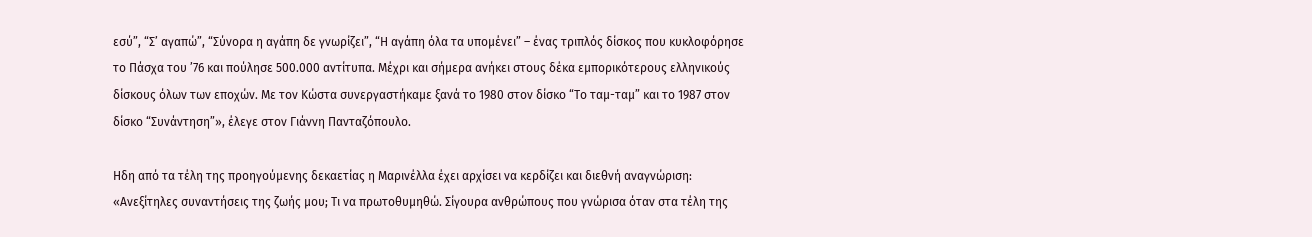εσύ”, “Σ’ αγαπώ”, “Σύνορα η αγάπη δε γνωρίζει”, “Η αγάπη όλα τα υπομένει” – ένας τριπλός δίσκος που κυκλοφόρησε το Πάσχα του ’76 και πούλησε 500.000 αντίτυπα. Μέχρι και σήμερα ανήκει στους δέκα εμπορικότερους ελληνικούς δίσκους όλων των εποχών. Με τον Κώστα συνεργαστήκαμε ξανά το 1980 στον δίσκο “Το ταμ-ταμ” και το 1987 στον δίσκο “Συνάντηση”», έλεγε στον Γιάννη Πανταζόπουλο.

Ηδη από τα τέλη της προηγούμενης δεκαετίας η Μαρινέλλα έχει αρχίσει να κερδίζει και διεθνή αναγνώριση: «Ανεξίτηλες συναντήσεις της ζωής μου; Τι να πρωτοθυμηθώ. Σίγουρα ανθρώπους που γνώρισα όταν στα τέλη της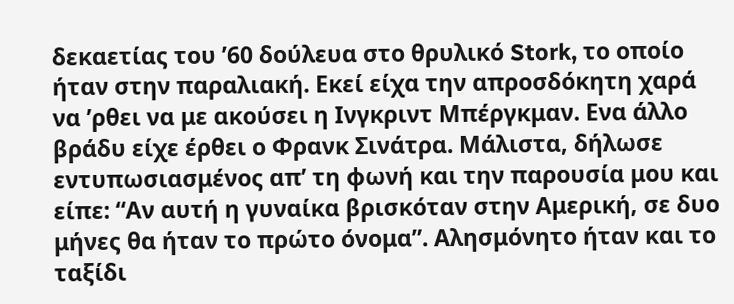δεκαετίας του ’60 δούλευα στο θρυλικό Stork, το οποίο ήταν στην παραλιακή. Εκεί είχα την απροσδόκητη χαρά να ’ρθει να με ακούσει η Ινγκριντ Μπέργκμαν. Ενα άλλο βράδυ είχε έρθει ο Φρανκ Σινάτρα. Μάλιστα, δήλωσε εντυπωσιασμένος απ’ τη φωνή και την παρουσία μου και είπε: “Αν αυτή η γυναίκα βρισκόταν στην Αμερική, σε δυο μήνες θα ήταν το πρώτο όνομα”. Αλησμόνητο ήταν και το ταξίδι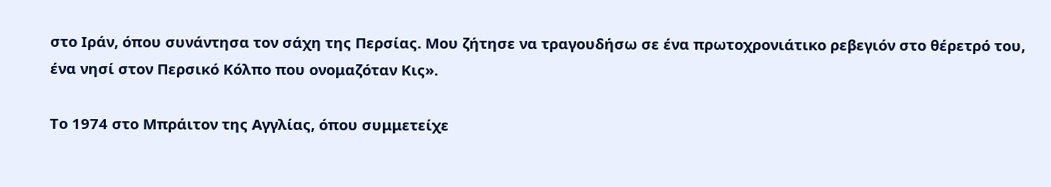στο Ιράν, όπου συνάντησα τον σάχη της Περσίας. Μου ζήτησε να τραγουδήσω σε ένα πρωτοχρονιάτικο ρεβεγιόν στο θέρετρό του, ένα νησί στον Περσικό Κόλπο που ονομαζόταν Κις».

Το 1974 στο Μπράιτον της Αγγλίας, όπου συμμετείχε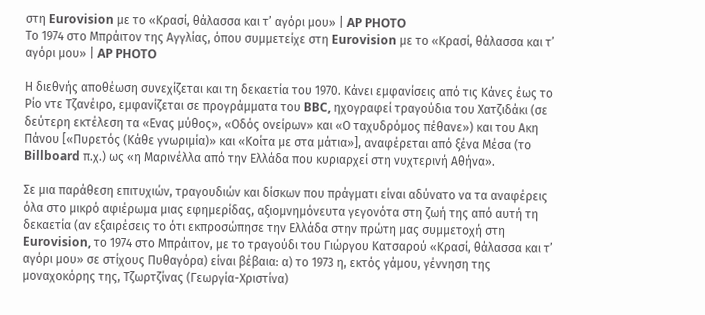στη Eurovision με το «Κρασί, θάλασσα και τ’ αγόρι μου» | AP PHOTO
Το 1974 στο Μπράιτον της Αγγλίας, όπου συμμετείχε στη Eurovision με το «Κρασί, θάλασσα και τ’ αγόρι μου» | AP PHOTO

Η διεθνής αποθέωση συνεχίζεται και τη δεκαετία του 1970. Κάνει εμφανίσεις από τις Κάνες έως το Ρίο ντε Τζανέιρο, εμφανίζεται σε προγράμματα του BBC, ηχογραφεί τραγούδια του Χατζιδάκι (σε δεύτερη εκτέλεση τα «Ενας μύθος», «Οδός ονείρων» και «Ο ταχυδρόμος πέθανε») και του Ακη Πάνου [«Πυρετός (Κάθε γνωριμία)» και «Κοίτα με στα μάτια»], αναφέρεται από ξένα Μέσα (το Billboard π.χ.) ως «η Μαρινέλλα από την Ελλάδα που κυριαρχεί στη νυχτερινή Αθήνα».

Σε μια παράθεση επιτυχιών, τραγουδιών και δίσκων που πράγματι είναι αδύνατο να τα αναφέρεις όλα στο μικρό αφιέρωμα μιας εφημερίδας, αξιομνημόνευτα γεγονότα στη ζωή της από αυτή τη δεκαετία (αν εξαιρέσεις το ότι εκπροσώπησε την Ελλάδα στην πρώτη μας συμμετοχή στη Eurovision, το 1974 στο Μπράιτον, με το τραγούδι του Γιώργου Κατσαρού «Κρασί, θάλασσα και τ’ αγόρι μου» σε στίχους Πυθαγόρα) είναι βέβαια: α) το 1973 η, εκτός γάμου, γέννηση της μοναχοκόρης της, Τζωρτζίνας (Γεωργία-Χριστίνα)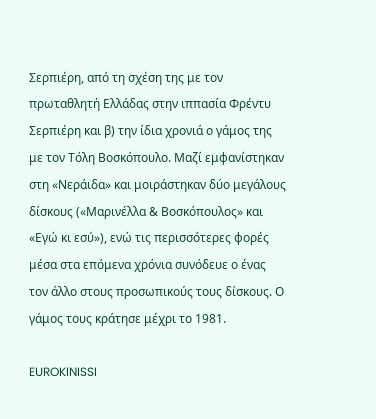Σερπιέρη, από τη σχέση της με τον πρωταθλητή Ελλάδας στην ιππασία Φρέντυ Σερπιέρη και β) την ίδια χρονιά ο γάμος της με τον Τόλη Βοσκόπουλο. Μαζί εμφανίστηκαν στη «Νεράιδα» και μοιράστηκαν δύο μεγάλους δίσκους («Μαρινέλλα & Βοσκόπουλος» και «Εγώ κι εσύ»), ενώ τις περισσότερες φορές μέσα στα επόμενα χρόνια συνόδευε ο ένας τον άλλο στους προσωπικούς τους δίσκους. Ο γάμος τους κράτησε μέχρι το 1981.

EUROKINISSI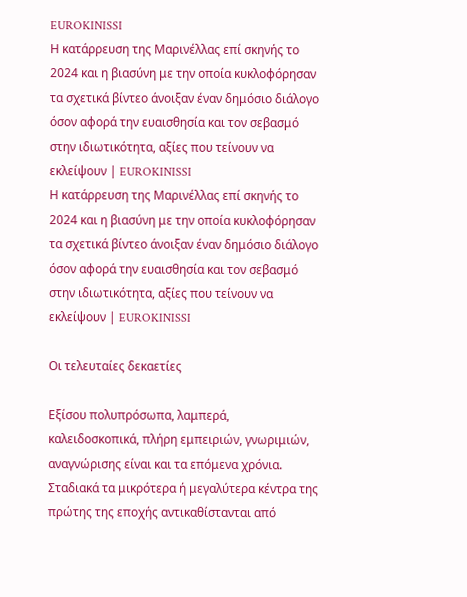EUROKINISSI
Η κατάρρευση της Μαρινέλλας επί σκηνής το 2024 και η βιασύνη με την οποία κυκλοφόρησαν τα σχετικά βίντεο άνοιξαν έναν δημόσιο διάλογο όσον αφορά την ευαισθησία και τον σεβασμό στην ιδιωτικότητα, αξίες που τείνουν να εκλείψουν | EUROKINISSI
Η κατάρρευση της Μαρινέλλας επί σκηνής το 2024 και η βιασύνη με την οποία κυκλοφόρησαν τα σχετικά βίντεο άνοιξαν έναν δημόσιο διάλογο όσον αφορά την ευαισθησία και τον σεβασμό στην ιδιωτικότητα, αξίες που τείνουν να εκλείψουν | EUROKINISSI

Οι τελευταίες δεκαετίες

Εξίσου πολυπρόσωπα, λαμπερά, καλειδοσκοπικά, πλήρη εμπειριών, γνωριμιών, αναγνώρισης είναι και τα επόμενα χρόνια. Σταδιακά τα μικρότερα ή μεγαλύτερα κέντρα της πρώτης της εποχής αντικαθίστανται από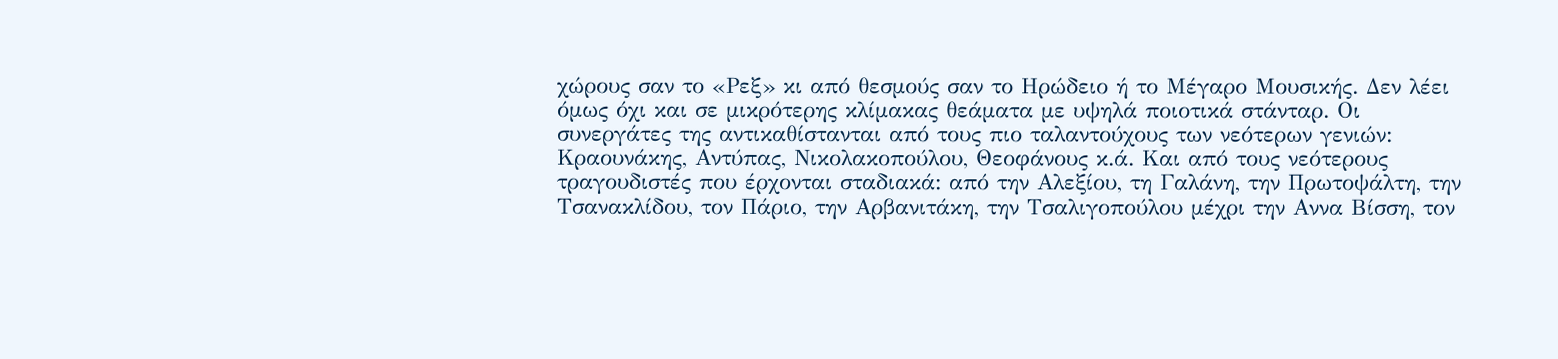χώρους σαν το «Ρεξ» κι από θεσμούς σαν το Ηρώδειο ή το Μέγαρο Μουσικής. Δεν λέει όμως όχι και σε μικρότερης κλίμακας θεάματα με υψηλά ποιοτικά στάνταρ. Οι συνεργάτες της αντικαθίστανται από τους πιο ταλαντούχους των νεότερων γενιών: Κραουνάκης, Αντύπας, Νικολακοπούλου, Θεοφάνους κ.ά. Και από τους νεότερους τραγουδιστές που έρχονται σταδιακά: από την Αλεξίου, τη Γαλάνη, την Πρωτοψάλτη, την Τσανακλίδου, τον Πάριο, την Αρβανιτάκη, την Τσαλιγοπούλου μέχρι την Αννα Βίσση, τον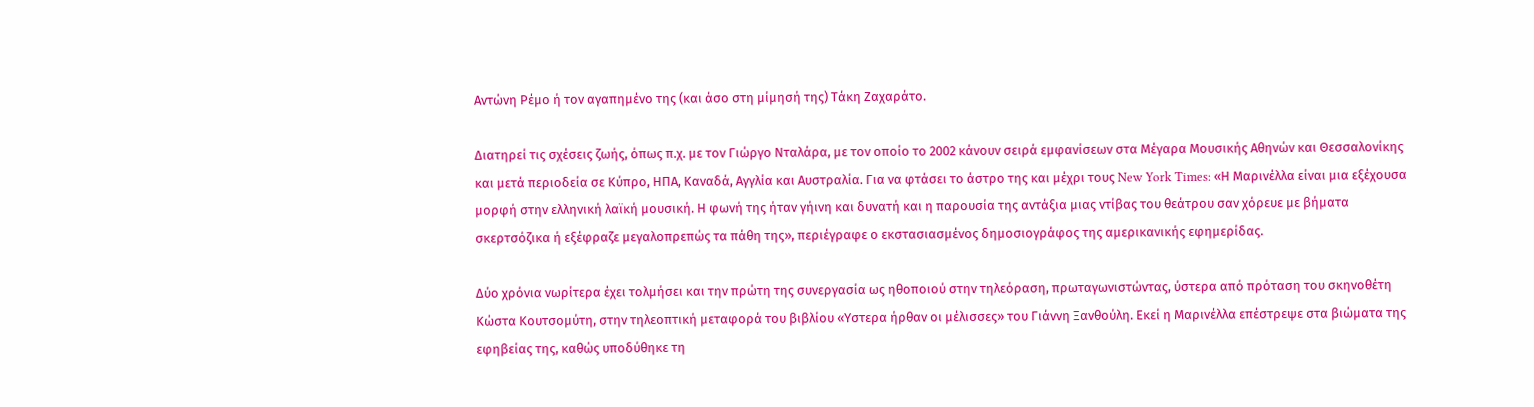Αντώνη Ρέμο ή τον αγαπημένο της (και άσο στη μίμησή της) Τάκη Ζαχαράτο.

Διατηρεί τις σχέσεις ζωής, όπως π.χ. με τον Γιώργο Νταλάρα, με τον οποίο το 2002 κάνουν σειρά εμφανίσεων στα Μέγαρα Μουσικής Αθηνών και Θεσσαλονίκης και μετά περιοδεία σε Κύπρο, ΗΠΑ, Καναδά, Αγγλία και Αυστραλία. Για να φτάσει το άστρο της και μέχρι τους New York Times: «Η Μαρινέλλα είναι μια εξέχουσα μορφή στην ελληνική λαϊκή μουσική. Η φωνή της ήταν γήινη και δυνατή και η παρουσία της αντάξια μιας ντίβας του θεάτρου σαν χόρευε με βήματα σκερτσόζικα ή εξέφραζε μεγαλοπρεπώς τα πάθη της», περιέγραφε ο εκστασιασμένος δημοσιογράφος της αμερικανικής εφημερίδας.

Δύο χρόνια νωρίτερα έχει τολμήσει και την πρώτη της συνεργασία ως ηθοποιού στην τηλεόραση, πρωταγωνιστώντας, ύστερα από πρόταση του σκηνοθέτη Κώστα Κουτσομύτη, στην τηλεοπτική μεταφορά του βιβλίου «Υστερα ήρθαν οι μέλισσες» του Γιάννη Ξανθούλη. Εκεί η Μαρινέλλα επέστρεψε στα βιώματα της εφηβείας της, καθώς υποδύθηκε τη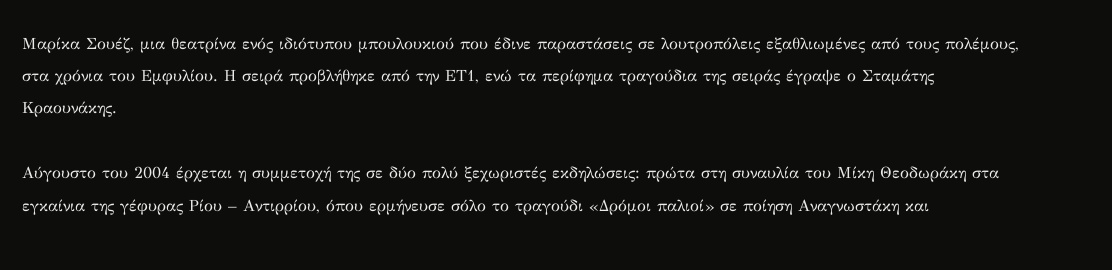Μαρίκα Σουέζ, μια θεατρίνα ενός ιδιότυπου μπουλουκιού που έδινε παραστάσεις σε λουτροπόλεις εξαθλιωμένες από τους πολέμους, στα χρόνια του Εμφυλίου. Η σειρά προβλήθηκε από την ΕΤ1, ενώ τα περίφημα τραγούδια της σειράς έγραψε ο Σταμάτης Κραουνάκης.

Αύγουστο του 2004 έρχεται η συμμετοχή της σε δύο πολύ ξεχωριστές εκδηλώσεις: πρώτα στη συναυλία του Μίκη Θεοδωράκη στα εγκαίνια της γέφυρας Ρίου – Αντιρρίου, όπου ερμήνευσε σόλο το τραγούδι «Δρόμοι παλιοί» σε ποίηση Αναγνωστάκη και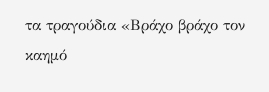τα τραγούδια «Βράχο βράχο τον καημό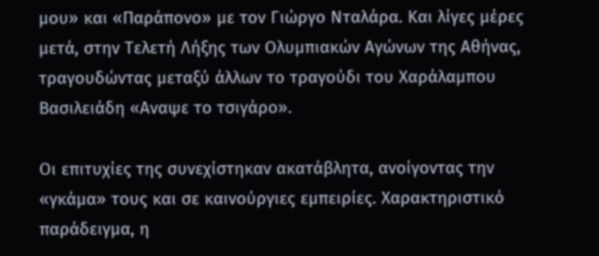μου» και «Παράπονο» με τον Γιώργο Νταλάρα. Και λίγες μέρες μετά, στην Τελετή Λήξης των Ολυμπιακών Αγώνων της Αθήνας, τραγουδώντας μεταξύ άλλων το τραγούδι του Χαράλαμπου Βασιλειάδη «Αναψε το τσιγάρο».

Οι επιτυχίες της συνεχίστηκαν ακατάβλητα, ανοίγοντας την «γκάμα» τους και σε καινούργιες εμπειρίες. Χαρακτηριστικό παράδειγμα, η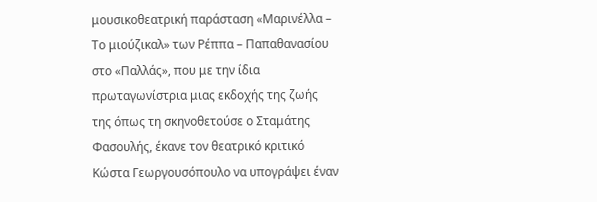μουσικοθεατρική παράσταση «Μαρινέλλα – Το μιούζικαλ» των Ρέππα – Παπαθανασίου στο «Παλλάς», που με την ίδια πρωταγωνίστρια μιας εκδοχής της ζωής της όπως τη σκηνοθετούσε ο Σταμάτης Φασουλής, έκανε τον θεατρικό κριτικό Κώστα Γεωργουσόπουλο να υπογράψει έναν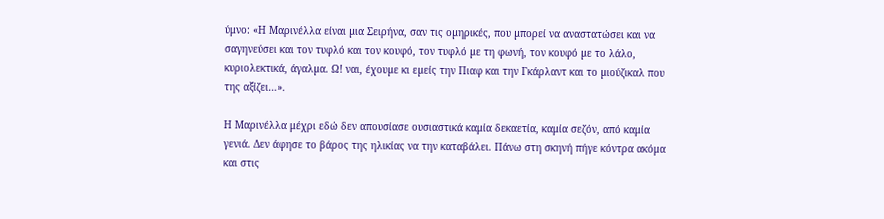ύμνο: «Η Μαρινέλλα είναι µια Σειρήνα, σαν τις οµηρικές, που µπορεί να αναστατώσει και να σαγηνεύσει και τον τυφλό και τον κουφό, τον τυφλό µε τη φωνή, τον κουφό µε το λάλο, κυριολεκτικά, άγαλµα. Ω! ναι, έχουµε κι εµείς την Πιαφ και την Γκάρλαντ και το µιούζικαλ που της αξίζει…».

Η Μαρινέλλα μέχρι εδώ δεν απουσίασε ουσιαστικά καμία δεκαετία, καμία σεζόν, από καμία γενιά. Δεν άφησε το βάρος της ηλικίας να την καταβάλει. Πάνω στη σκηνή πήγε κόντρα ακόμα και στις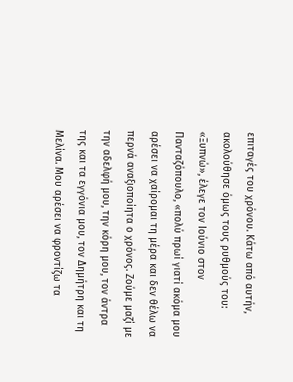επιταγές του χρόνου. Κάτω από αυτήν, ακολούθησε όμως τους ρυθμούς του: «Ξυπνώ», έλεγε τον Ιούνιο στον Πανταζόπουλο, «πολύ πρωί γιατί ακόμα μου αρέσει να χαίρομαι τη μέρα και δεν θέλω να περνά αναξιοποίητα ο χρόνος. Ζούμε μαζί με την αδελφή μου, την κόρη μου, τον άντρα της και τα εγγόνια μου, τον Δημήτρη και τη Μελίνα. Μου αρέσει να φροντίζω τα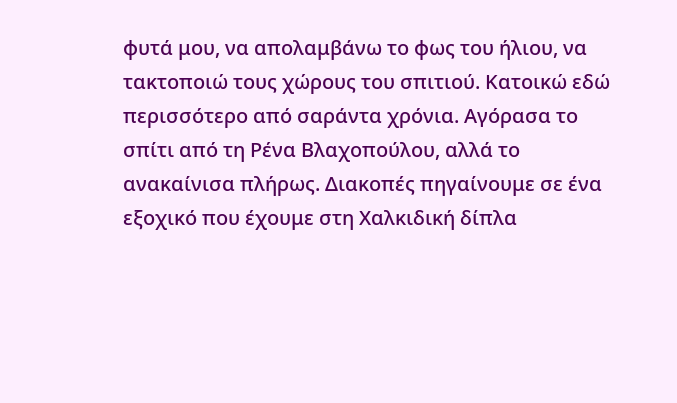φυτά μου, να απολαμβάνω το φως του ήλιου, να τακτοποιώ τους χώρους του σπιτιού. Κατοικώ εδώ περισσότερο από σαράντα χρόνια. Αγόρασα το σπίτι από τη Ρένα Βλαχοπούλου, αλλά το ανακαίνισα πλήρως. Διακοπές πηγαίνουμε σε ένα εξοχικό που έχουμε στη Χαλκιδική δίπλα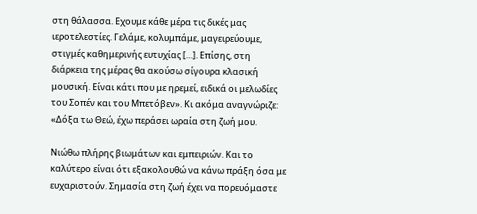στη θάλασσα. Εχουμε κάθε μέρα τις δικές μας ιεροτελεστίες. Γελάμε, κολυμπάμε, μαγειρεύουμε, στιγμές καθημερινής ευτυχίας […]. Επίσης, στη διάρκεια της μέρας θα ακούσω σίγουρα κλασική μουσική. Είναι κάτι που με ηρεμεί, ειδικά οι μελωδίες του Σοπέν και του Μπετόβεν». Κι ακόμα αναγνώριζε: «Δόξα τω Θεώ, έχω περάσει ωραία στη ζωή μου.

Νιώθω πλήρης βιωμάτων και εμπειριών. Και το καλύτερο είναι ότι εξακολουθώ να κάνω πράξη όσα με ευχαριστούν. Σημασία στη ζωή έχει να πορευόμαστε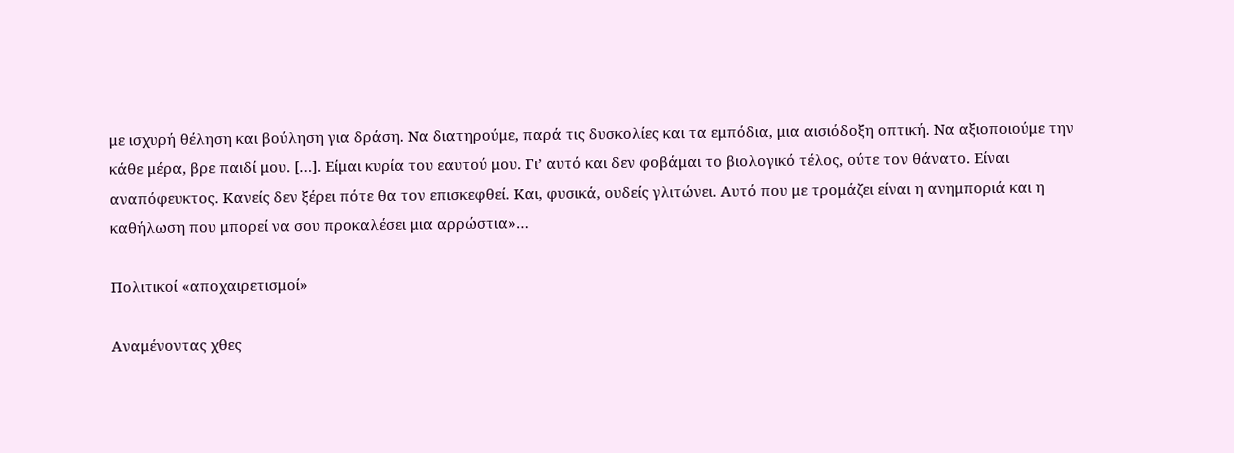με ισχυρή θέληση και βούληση για δράση. Να διατηρούμε, παρά τις δυσκολίες και τα εμπόδια, μια αισιόδοξη οπτική. Να αξιοποιούμε την κάθε μέρα, βρε παιδί μου. […]. Είμαι κυρία του εαυτού μου. Γι’ αυτό και δεν φοβάμαι το βιολογικό τέλος, ούτε τον θάνατο. Είναι αναπόφευκτος. Κανείς δεν ξέρει πότε θα τον επισκεφθεί. Και, φυσικά, ουδείς γλιτώνει. Αυτό που με τρομάζει είναι η ανημποριά και η καθήλωση που μπορεί να σου προκαλέσει μια αρρώστια»…

Πολιτικοί «αποχαιρετισμοί»

Αναμένοντας χθες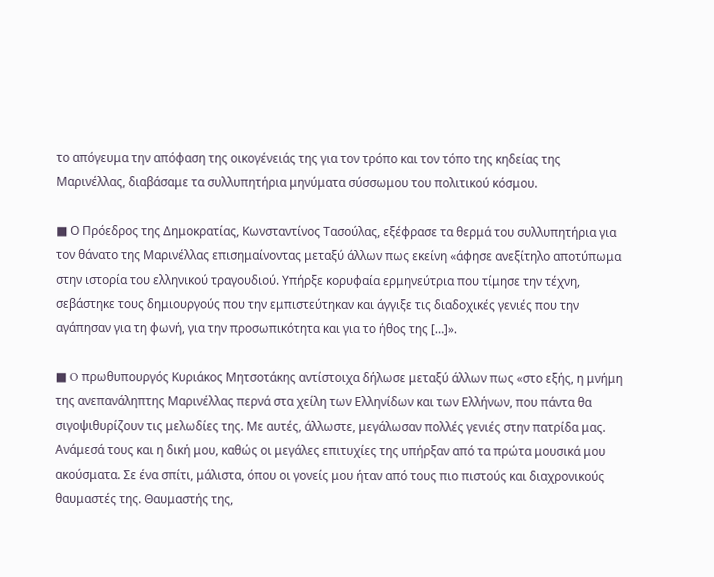το απόγευμα την απόφαση της οικογένειάς της για τον τρόπο και τον τόπο της κηδείας της Μαρινέλλας, διαβάσαμε τα συλλυπητήρια μηνύματα σύσσωμου του πολιτικού κόσμου.

■ Ο Πρόεδρος της Δημοκρατίας, Κωνσταντίνος Τασούλας, εξέφρασε τα θερμά του συλλυπητήρια για τον θάνατο της Μαρινέλλας επισημαίνοντας μεταξύ άλλων πως εκείνη «άφησε ανεξίτηλο αποτύπωμα στην ιστορία του ελληνικού τραγουδιού. Υπήρξε κορυφαία ερμηνεύτρια που τίμησε την τέχνη, σεβάστηκε τους δημιουργούς που την εμπιστεύτηκαν και άγγιξε τις διαδοχικές γενιές που την αγάπησαν για τη φωνή, για την προσωπικότητα και για το ήθος της […]».

■ O πρωθυπουργός Κυριάκος Μητσοτάκης αντίστοιχα δήλωσε μεταξύ άλλων πως «στο εξής, η μνήμη της ανεπανάληπτης Μαρινέλλας περνά στα χείλη των Ελληνίδων και των Ελλήνων, που πάντα θα σιγοψιθυρίζουν τις μελωδίες της. Με αυτές, άλλωστε, μεγάλωσαν πολλές γενιές στην πατρίδα μας. Ανάμεσά τους και η δική μου, καθώς οι μεγάλες επιτυχίες της υπήρξαν από τα πρώτα μουσικά μου ακούσματα. Σε ένα σπίτι, μάλιστα, όπου οι γονείς μου ήταν από τους πιο πιστούς και διαχρονικούς θαυμαστές της. Θαυμαστής της,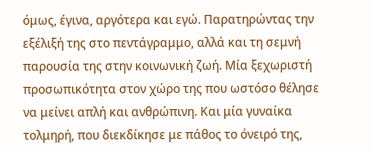όμως, έγινα, αργότερα και εγώ. Παρατηρώντας την εξέλιξή της στο πεντάγραμμο, αλλά και τη σεμνή παρουσία της στην κοινωνική ζωή. Μία ξεχωριστή προσωπικότητα στον χώρο της που ωστόσο θέλησε να μείνει απλή και ανθρώπινη. Και μία γυναίκα τολμηρή, που διεκδίκησε με πάθος το όνειρό της,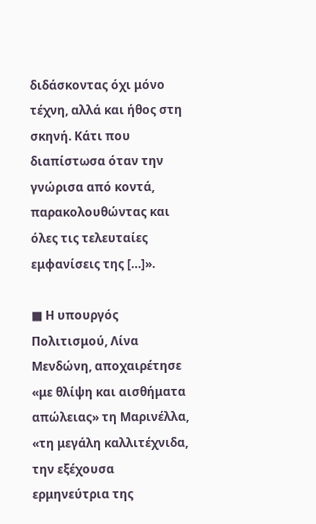διδάσκοντας όχι μόνο τέχνη, αλλά και ήθος στη σκηνή. Κάτι που διαπίστωσα όταν την γνώρισα από κοντά, παρακολουθώντας και όλες τις τελευταίες εμφανίσεις της […]».

■ Η υπουργός Πολιτισμού, Λίνα Μενδώνη, αποχαιρέτησε «με θλίψη και αισθήματα απώλειας» τη Μαρινέλλα, «τη μεγάλη καλλιτέχνιδα, την εξέχουσα ερμηνεύτρια της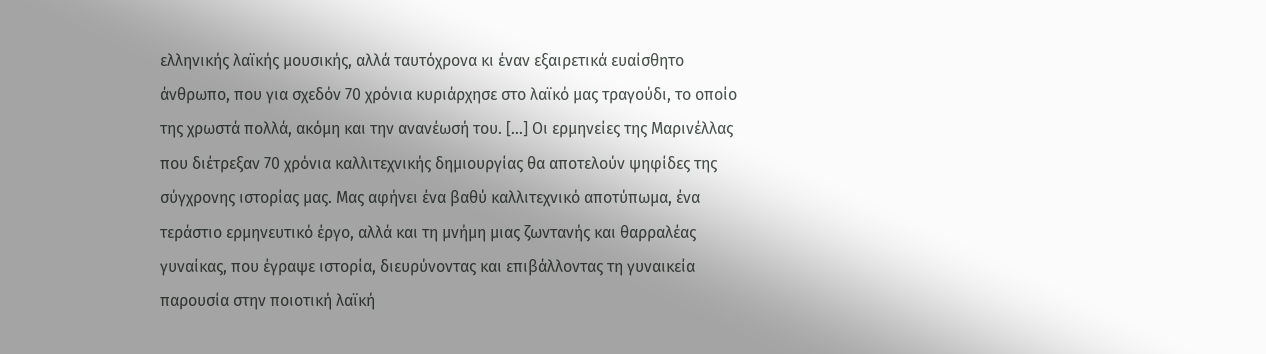ελληνικής λαϊκής μουσικής, αλλά ταυτόχρονα κι έναν εξαιρετικά ευαίσθητο άνθρωπο, που για σχεδόν 70 χρόνια κυριάρχησε στο λαϊκό μας τραγούδι, το οποίο της χρωστά πολλά, ακόμη και την ανανέωσή του. […] Οι ερμηνείες της Μαρινέλλας που διέτρεξαν 70 χρόνια καλλιτεχνικής δημιουργίας θα αποτελούν ψηφίδες της σύγχρονης ιστορίας μας. Μας αφήνει ένα βαθύ καλλιτεχνικό αποτύπωμα, ένα τεράστιο ερμηνευτικό έργο, αλλά και τη μνήμη μιας ζωντανής και θαρραλέας γυναίκας, που έγραψε ιστορία, διευρύνοντας και επιβάλλοντας τη γυναικεία παρουσία στην ποιοτική λαϊκή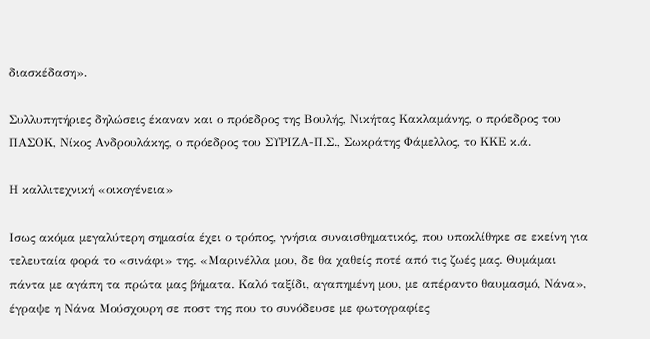διασκέδαση».

Συλλυπητήριες δηλώσεις έκαναν και ο πρόεδρος της Βουλής, Νικήτας Κακλαμάνης, ο πρόεδρος του ΠΑΣΟΚ, Νίκος Ανδρουλάκης, ο πρόεδρος του ΣΥΡΙΖΑ-Π.Σ., Σωκράτης Φάμελλος, το ΚΚΕ κ.ά.

Η καλλιτεχνική «οικογένεια»

Ισως ακόμα μεγαλύτερη σημασία έχει ο τρόπος, γνήσια συναισθηματικός, που υποκλίθηκε σε εκείνη για τελευταία φορά το «σινάφι» της. «Μαρινέλλα μου, δε θα χαθείς ποτέ από τις ζωές μας. Θυμάμαι πάντα με αγάπη τα πρώτα μας βήματα. Καλό ταξίδι, αγαπημένη μου, με απέραντο θαυμασμό, Νάνα», έγραψε η Νάνα Μούσχουρη σε ποστ της που το συνόδευσε με φωτογραφίες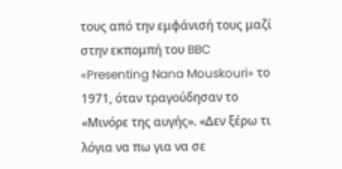τους από την εμφάνισή τους μαζί στην εκπομπή του BBC «Presenting Nana Mouskouri» το 1971, όταν τραγούδησαν το «Μινόρε της αυγής». «Δεν ξέρω τι λόγια να πω για να σε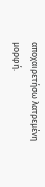αποχαιρετήσω λατρεμένη μορφή.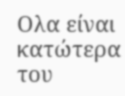Ολα είναι κατώτερα του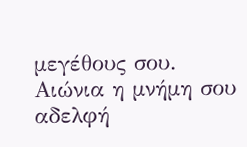μεγέθους σου. Αιώνια η μνήμη σου αδελφή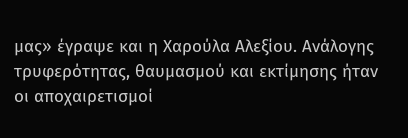μας» έγραψε και η Χαρούλα Αλεξίου. Ανάλογης τρυφερότητας, θαυμασμού και εκτίμησης ήταν οι αποχαιρετισμοί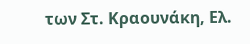των Στ. Κραουνάκη, Ελ.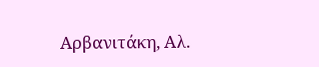Αρβανιτάκη, Αλ.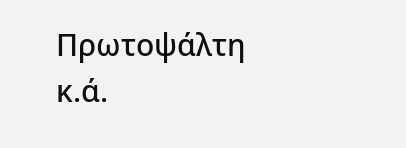Πρωτοψάλτη κ.ά.